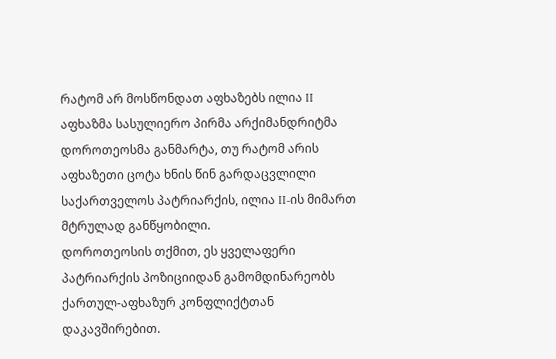რატომ არ მოსწონდათ აფხაზებს ილია II
აფხაზმა სასულიერო პირმა არქიმანდრიტმა დოროთეოსმა განმარტა, თუ რატომ არის აფხაზეთი ცოტა ხნის წინ გარდაცვლილი საქართველოს პატრიარქის, ილია II-ის მიმართ მტრულად განწყობილი.
დოროთეოსის თქმით, ეს ყველაფერი პატრიარქის პოზიციიდან გამომდინარეობს ქართულ-აფხაზურ კონფლიქტთან დაკავშირებით.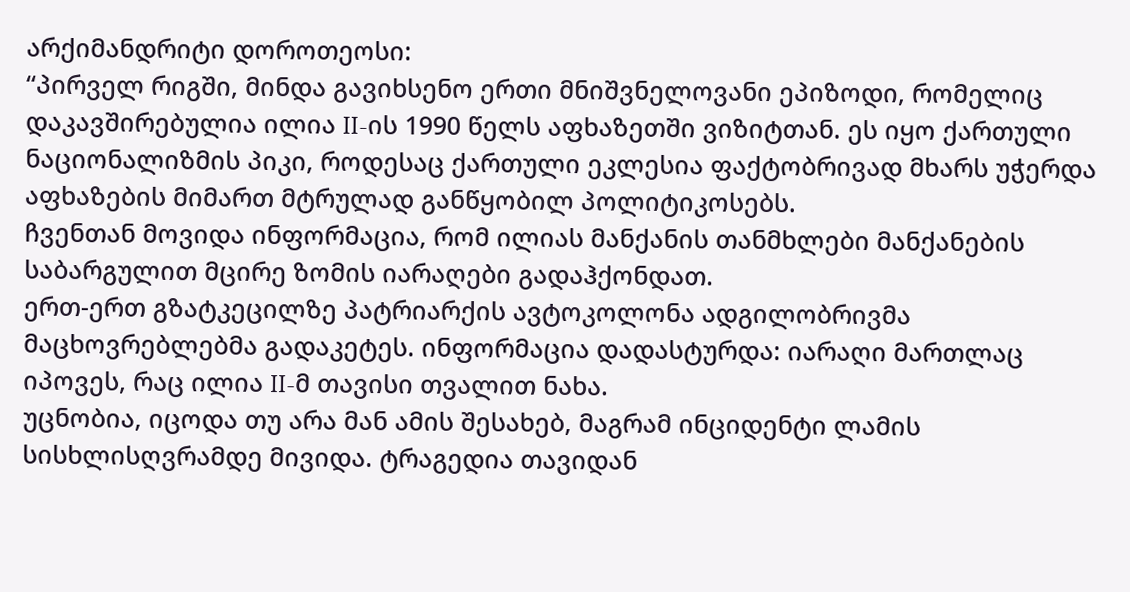არქიმანდრიტი დოროთეოსი:
“პირველ რიგში, მინდა გავიხსენო ერთი მნიშვნელოვანი ეპიზოდი, რომელიც დაკავშირებულია ილია II-ის 1990 წელს აფხაზეთში ვიზიტთან. ეს იყო ქართული ნაციონალიზმის პიკი, როდესაც ქართული ეკლესია ფაქტობრივად მხარს უჭერდა აფხაზების მიმართ მტრულად განწყობილ პოლიტიკოსებს.
ჩვენთან მოვიდა ინფორმაცია, რომ ილიას მანქანის თანმხლები მანქანების საბარგულით მცირე ზომის იარაღები გადაჰქონდათ.
ერთ-ერთ გზატკეცილზე პატრიარქის ავტოკოლონა ადგილობრივმა მაცხოვრებლებმა გადაკეტეს. ინფორმაცია დადასტურდა: იარაღი მართლაც იპოვეს, რაც ილია II-მ თავისი თვალით ნახა.
უცნობია, იცოდა თუ არა მან ამის შესახებ, მაგრამ ინციდენტი ლამის სისხლისღვრამდე მივიდა. ტრაგედია თავიდან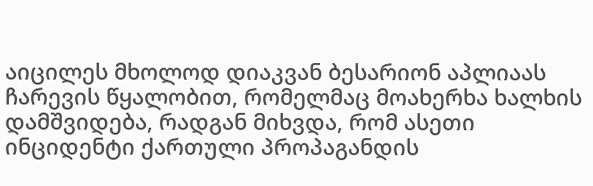აიცილეს მხოლოდ დიაკვან ბესარიონ აპლიაას ჩარევის წყალობით, რომელმაც მოახერხა ხალხის დამშვიდება, რადგან მიხვდა, რომ ასეთი ინციდენტი ქართული პროპაგანდის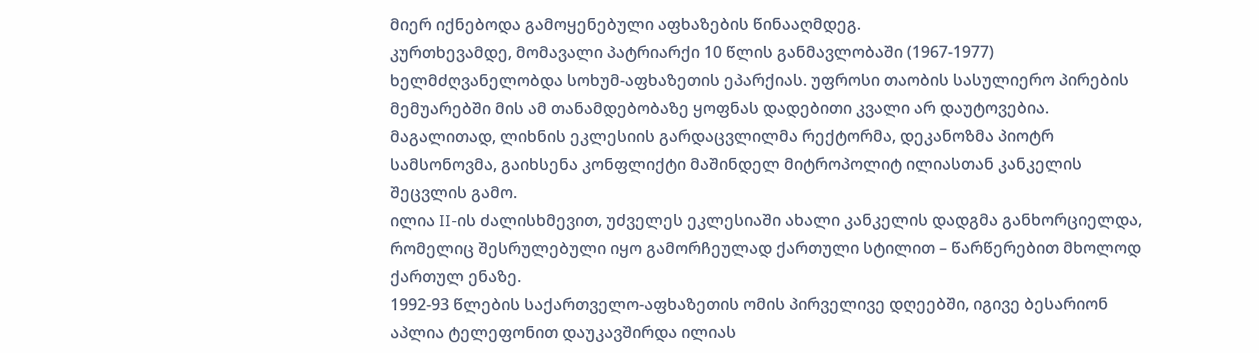მიერ იქნებოდა გამოყენებული აფხაზების წინააღმდეგ.
კურთხევამდე, მომავალი პატრიარქი 10 წლის განმავლობაში (1967-1977) ხელმძღვანელობდა სოხუმ-აფხაზეთის ეპარქიას. უფროსი თაობის სასულიერო პირების მემუარებში მის ამ თანამდებობაზე ყოფნას დადებითი კვალი არ დაუტოვებია.
მაგალითად, ლიხნის ეკლესიის გარდაცვლილმა რექტორმა, დეკანოზმა პიოტრ სამსონოვმა, გაიხსენა კონფლიქტი მაშინდელ მიტროპოლიტ ილიასთან კანკელის შეცვლის გამო.
ილია II-ის ძალისხმევით, უძველეს ეკლესიაში ახალი კანკელის დადგმა განხორციელდა, რომელიც შესრულებული იყო გამორჩეულად ქართული სტილით – წარწერებით მხოლოდ ქართულ ენაზე.
1992-93 წლების საქართველო-აფხაზეთის ომის პირველივე დღეებში, იგივე ბესარიონ აპლია ტელეფონით დაუკავშირდა ილიას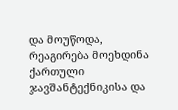და მოუწოდა, რეაგირება მოეხდინა ქართული ჯავშანტექნიკისა და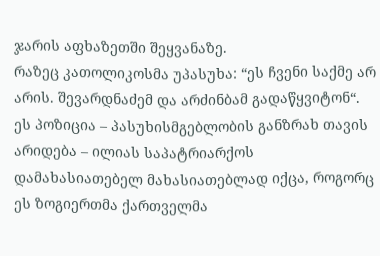ჯარის აფხაზეთში შეყვანაზე.
რაზეც კათოლიკოსმა უპასუხა: “ეს ჩვენი საქმე არ არის. შევარდნაძემ და არძინბამ გადაწყვიტონ“.
ეს პოზიცია – პასუხისმგებლობის განზრახ თავის არიდება – ილიას საპატრიარქოს დამახასიათებელ მახასიათებლად იქცა, როგორც ეს ზოგიერთმა ქართველმა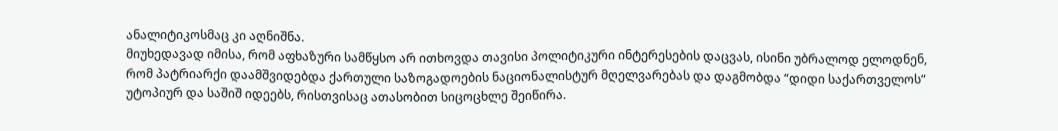ანალიტიკოსმაც კი აღნიშნა.
მიუხედავად იმისა, რომ აფხაზური სამწყსო არ ითხოვდა თავისი პოლიტიკური ინტერესების დაცვას, ისინი უბრალოდ ელოდნენ, რომ პატრიარქი დაამშვიდებდა ქართული საზოგადოების ნაციონალისტურ მღელვარებას და დაგმობდა “დიდი საქართველოს“ უტოპიურ და საშიშ იდეებს, რისთვისაც ათასობით სიცოცხლე შეიწირა.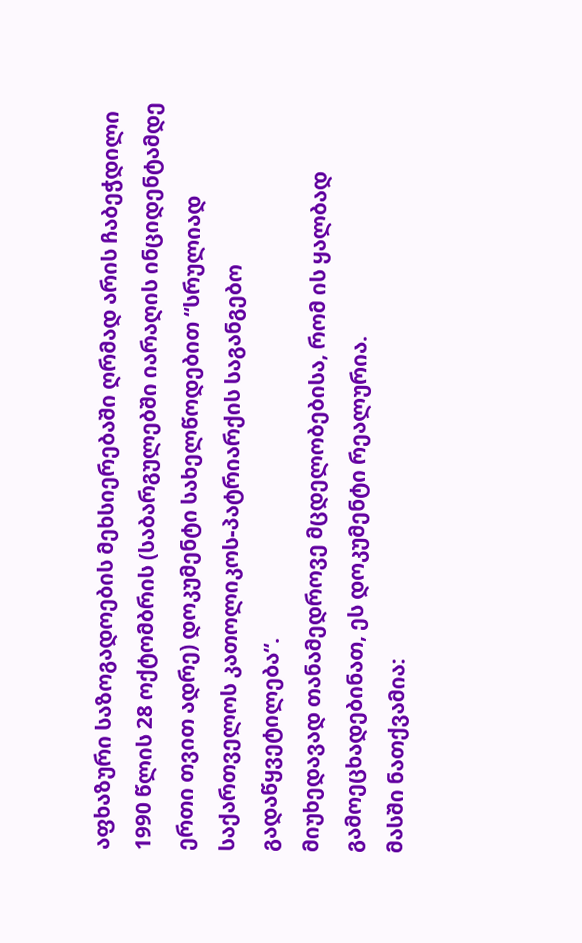აფხაზური საზოგადოების მეხსიერებაში ღრმად არის ჩაბეჭდილი 1990 წლის 28 ოქტომბრის (საბარგულებში იარაღის ინციდენტამდე ერთი თვით ადრე) დოკუმენტი სახელწოდებით “სრულიად საქართველოს კათოლიკოს-პატრიარქის საგანგებო გადაწყვეტილება“.
მიუხედავად თანამედროვე მცდელობებისა, რომ ის ყალბად გამოეცხადებინათ, ეს დოკუმენტი რეალურია.
მასში ნათქვამია: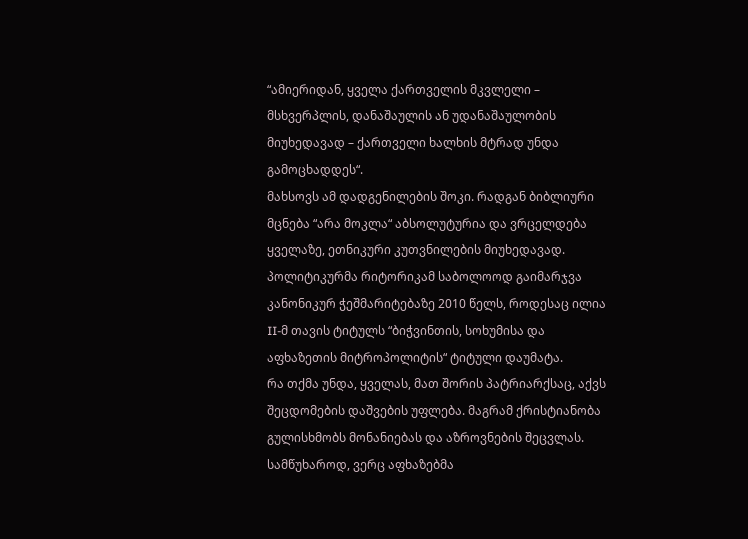“ამიერიდან, ყველა ქართველის მკვლელი – მსხვერპლის, დანაშაულის ან უდანაშაულობის მიუხედავად – ქართველი ხალხის მტრად უნდა გამოცხადდეს“.
მახსოვს ამ დადგენილების შოკი. რადგან ბიბლიური მცნება “არა მოკლა“ აბსოლუტურია და ვრცელდება ყველაზე, ეთნიკური კუთვნილების მიუხედავად.
პოლიტიკურმა რიტორიკამ საბოლოოდ გაიმარჯვა კანონიკურ ჭეშმარიტებაზე 2010 წელს, როდესაც ილია II-მ თავის ტიტულს “ბიჭვინთის, სოხუმისა და აფხაზეთის მიტროპოლიტის“ ტიტული დაუმატა.
რა თქმა უნდა, ყველას, მათ შორის პატრიარქსაც, აქვს შეცდომების დაშვების უფლება. მაგრამ ქრისტიანობა გულისხმობს მონანიებას და აზროვნების შეცვლას. სამწუხაროდ, ვერც აფხაზებმა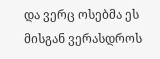და ვერც ოსებმა ეს მისგან ვერასდროს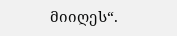მიიღეს“.